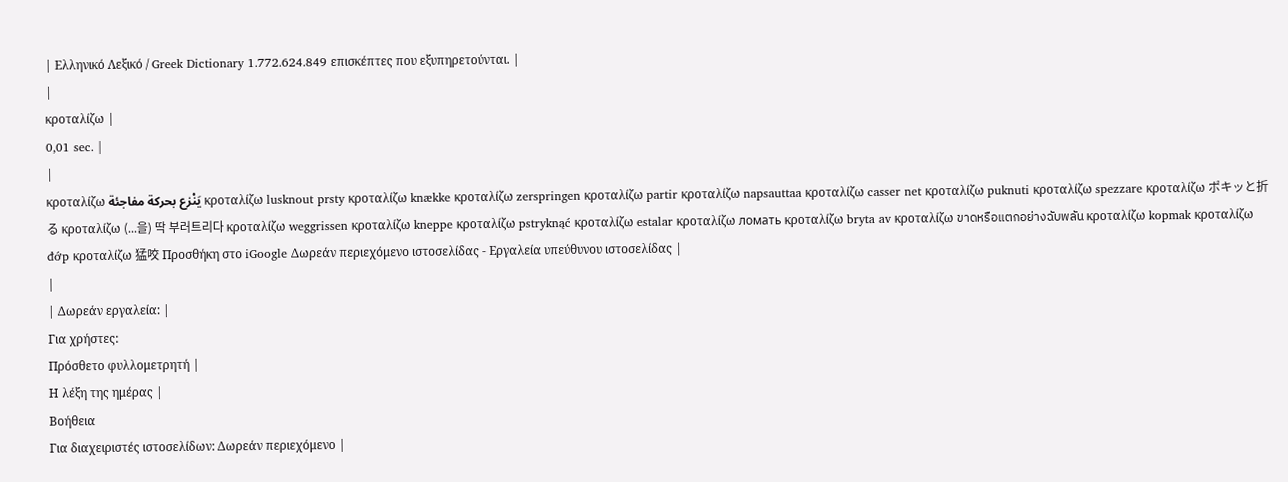| Ελληνικό Λεξικό / Greek Dictionary 1.772.624.849 επισκέπτες που εξυπηρετούνται. |
|
κροταλίζω |
0,01 sec. |
|
κροταλίζω يَنْزع بحركة مفاجئة κροταλίζω lusknout prsty κροταλίζω knække κροταλίζω zerspringen κροταλίζω partir κροταλίζω napsauttaa κροταλίζω casser net κροταλίζω puknuti κροταλίζω spezzare κροταλίζω ポキッと折る κροταλίζω (...을) 딱 부러트리다 κροταλίζω weggrissen κροταλίζω kneppe κροταλίζω pstryknąć κροταλίζω estalar κροταλίζω ломать κροταλίζω bryta av κροταλίζω ขาดหรือแตกอย่างฉับพลัน κροταλίζω kopmak κροταλίζω đớp κροταλίζω 猛咬 Προσθήκη στο iGoogle Δωρεάν περιεχόμενο ιστοσελίδας - Εργαλεία υπεύθυνου ιστοσελίδας |
|
| Δωρεάν εργαλεία: |
Για χρήστες:
Πρόσθετο φυλλομετρητή |
Η λέξη της ημέρας |
Βοήθεια
Για διαχειριστές ιστοσελίδων: Δωρεάν περιεχόμενο |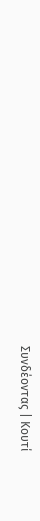Συνδέοντας | Κουτί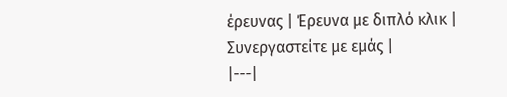έρευνας | Έρευνα με διπλό κλικ | Συνεργαστείτε με εμάς |
|---|